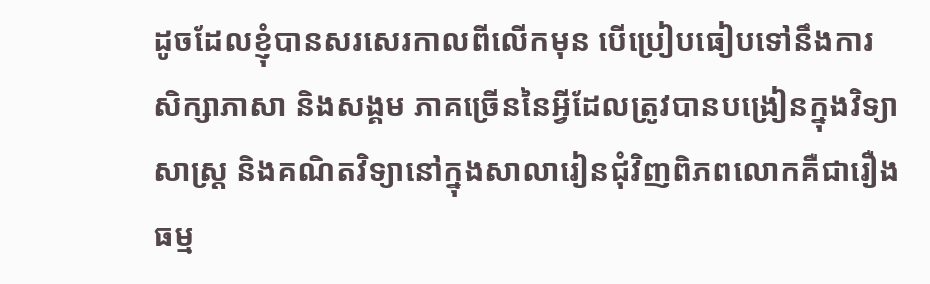ដូចដែលខ្ញុំបានសរសេរកាលពីលើកមុន បើប្រៀបធៀបទៅនឹងការសិក្សាភាសា និងសង្គម ភាគច្រើននៃអ្វីដែលត្រូវបានបង្រៀនក្នុងវិទ្យាសាស្ត្រ និងគណិតវិទ្យានៅក្នុងសាលារៀនជុំវិញពិភពលោកគឺជារឿងធម្ម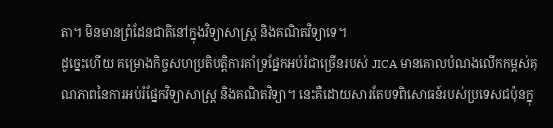តា។ មិនមានព្រំដែនជាតិនៅក្នុងវិទ្យាសាស្ត្រ និងគណិតវិទ្យាទេ។
ដូច្នេះហើយ គម្រោងកិច្ចសហប្រតិបត្តិការគាំទ្រផ្នែកអប់រំជាច្រើនរបស់ JICA មានគោលបំណងលើកកម្ពស់គុណភាពនៃការអប់រំផ្នែកវិទ្យាសាស្ត្រ និងគណិតវិទ្យា។ នេះគឺដោយសារតែបទពិសោធន៍របស់ប្រទេសជប៉ុនក្នុ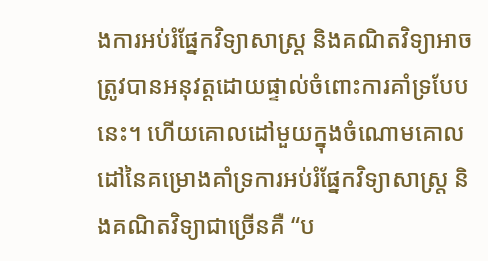ងការអប់រំផ្នែកវិទ្យាសាស្ត្រ និងគណិតវិទ្យាអាចត្រូវបានអនុវត្តដោយផ្ទាល់ចំពោះការគាំទ្របែបនេះ។ ហើយគោលដៅមួយក្នុងចំណោមគោលដៅនៃគម្រោងគាំទ្រការអប់រំផ្នែកវិទ្យាសាស្ត្រ និងគណិតវិទ្យាជាច្រើនគឺ “ប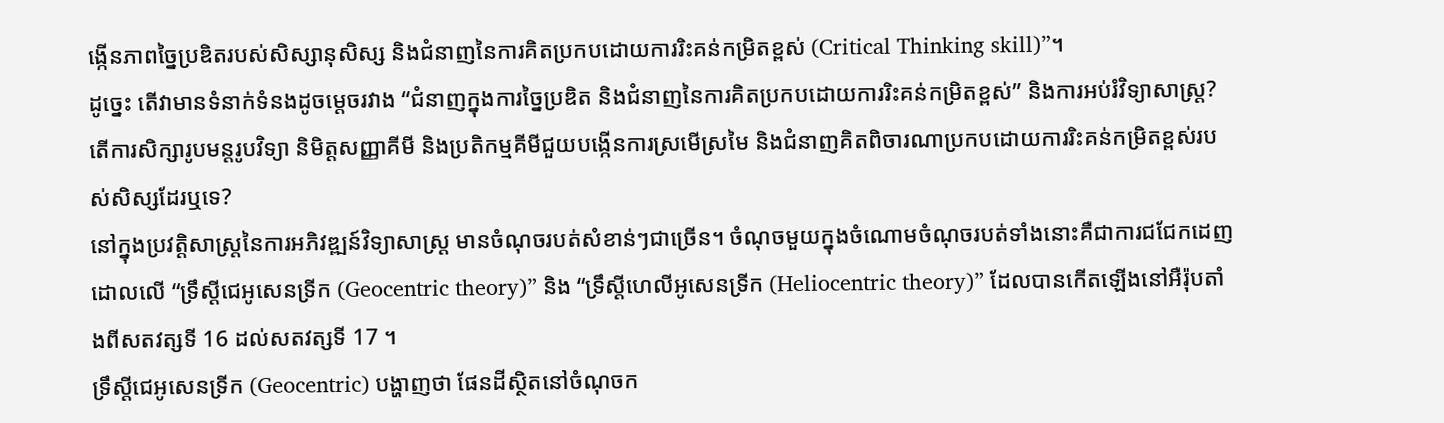ង្កើនភាពច្នៃប្រឌិតរបស់សិស្សានុសិស្ស និងជំនាញនៃការគិតប្រកបដោយការរិះគន់កម្រិតខ្ពស់ (Critical Thinking skill)”។
ដូច្នេះ តើវាមានទំនាក់ទំនងដូចម្តេចរវាង “ជំនាញក្នុងការច្នៃប្រឌិត និងជំនាញនៃការគិតប្រកបដោយការរិះគន់កម្រិតខ្ពស់” និងការអប់រំវិទ្យាសាស្ត្រ? តើការសិក្សារូបមន្តរូបវិទ្យា និមិត្តសញ្ញាគីមី និងប្រតិកម្មគីមីជួយបង្កើនការស្រមើស្រមៃ និងជំនាញគិតពិចារណាប្រកបដោយការរិះគន់កម្រិតខ្ពស់របស់សិស្សដែរឬទេ?
នៅក្នុងប្រវត្តិសាស្ត្រនៃការអភិវឌ្ឍន៍វិទ្យាសាស្ត្រ មានចំណុចរបត់សំខាន់ៗជាច្រើន។ ចំណុចមួយក្នុងចំណោមចំណុចរបត់ទាំងនោះគឺជាការជជែកដេញដោលលើ “ទ្រឹស្តីជេអូសេនទ្រីក (Geocentric theory)” និង “ទ្រឹស្ដីហេលីអូសេនទ្រីក (Heliocentric theory)” ដែលបានកើតឡើងនៅអឺរ៉ុបតាំងពីសតវត្សទី 16 ដល់សតវត្សទី 17 ។
ទ្រឹស្តីជេអូសេនទ្រីក (Geocentric) បង្ហាញថា ផែនដីស្ថិតនៅចំណុចក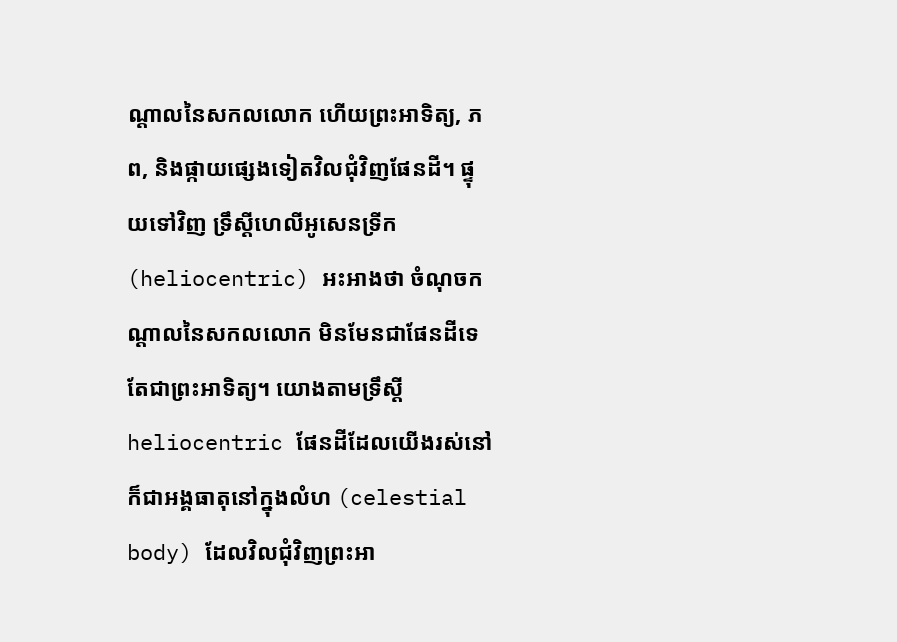ណ្តាលនៃសកលលោក ហើយព្រះអាទិត្យ, ភព, និងផ្កាយផ្សេងទៀតវិលជុំវិញផែនដី។ ផ្ទុយទៅវិញ ទ្រឹស្ដីហេលីអូសេនទ្រីក (heliocentric) អះអាងថា ចំណុចកណ្តាលនៃសកលលោក មិនមែនជាផែនដីទេ តែជាព្រះអាទិត្យ។ យោងតាមទ្រឹស្ដី heliocentric ផែនដីដែលយើងរស់នៅ ក៏ជាអង្គធាតុនៅក្នុងលំហ (celestial body) ដែលវិលជុំវិញព្រះអា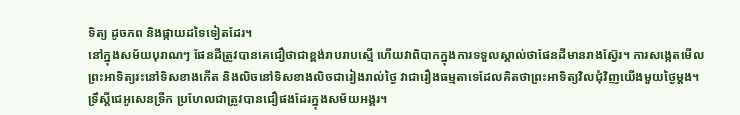ទិត្យ ដូចភព និងផ្កាយដទៃទៀតដែរ។
នៅក្នុងសម័យបុរាណៗ ផែនដីត្រូវបានគេជឿថាជាខ្ពង់រាបរាបស្មើ ហើយវាពិបាកក្នុងការទទួលស្គាល់ថាផែនដីមានរាងស្វ៊ែរ។ ការសង្កេតមើលព្រះអាទិត្យរះនៅទិសខាងកើត និងលិចនៅទិសខាងលិចជារៀងរាល់ថ្ងៃ វាជារឿងធម្មតាទេដែលគិតថាព្រះអាទិត្យវិលជុំវិញយើងមួយថ្ងៃម្តង។ ទ្រឹស្ដីជេអូសេនទ្រីក ប្រហែលជាត្រូវបានជឿផងដែរក្នុងសម័យអង្គរ។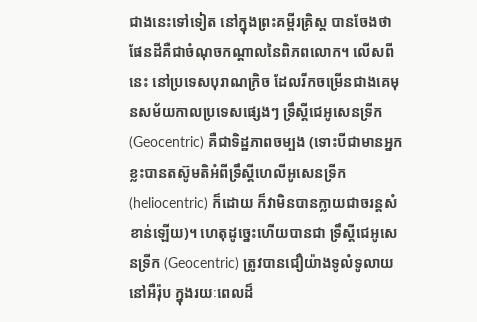ជាងនេះទៅទៀត នៅក្នុងព្រះគម្ពីរគ្រិស្ត បានចែងថា ផែនដីគឺជាចំណុចកណ្តាលនៃពិភពលោក។ លើសពីនេះ នៅប្រទេសបុរាណក្រិច ដែលរីកចម្រើនជាងគេមុនសម័យកាលប្រទេសផ្សេងៗ ទ្រឹស្ដីជេអូសេនទ្រីក (Geocentric) គឺជាទិដ្ឋភាពចម្បង (ទោះបីជាមានអ្នកខ្លះបានតស៊ូមតិអំពីទ្រឹស្ដីហេលីអូសេនទ្រីក (heliocentric) ក៏ដោយ ក៏វាមិនបានក្លាយជាចរន្តសំខាន់ឡើយ)។ ហេតុដូច្នេះហើយបានជា ទ្រឹស្ដីជេអូសេនទ្រីក (Geocentric) ត្រូវបានជឿយ៉ាងទូលំទូលាយនៅអឺរ៉ុប ក្នុងរយៈពេលដ៏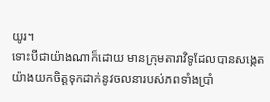យូរ។
ទោះបីជាយ៉ាងណាក៏ដោយ មានក្រុមតារាវិទូដែលបានសង្កេតយ៉ាងយកចិត្តទុកដាក់នូវចលនារបស់ភពទាំងប្រាំ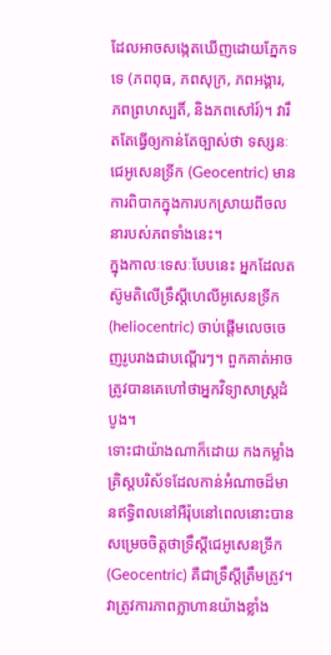ដែលអាចសង្កេតឃើញដោយភ្នែកទទេ (ភពពុធ, ភពសុក្រ, ភពអង្គារ, ភពព្រហស្បតិ៍, និងភពសៅរ៍)។ វារឹតតែធ្វើឲ្យកាន់តែច្បាស់ថា ទស្សនៈជេអូសេនទ្រីក (Geocentric) មានការពិបាកក្នុងការបកស្រាយពីចលនារបស់ភពទាំងនេះ។
ក្នុងកាលៈទេសៈបែបនេះ អ្នកដែលតស៊ូមតិលើទ្រឹស្ដីហេលីអូសេនទ្រីក (heliocentric) ចាប់ផ្តើមលេចចេញរូបរាងជាបណ្តើរៗ។ ពួកគាត់អាចត្រូវបានគេហៅថាអ្នកវិទ្យាសាស្ត្រដំបូង។
ទោះជាយ៉ាងណាក៏ដោយ កងកម្លាំងគ្រិស្តបរិស័ទដែលកាន់អំណាចដ៏មានឥទ្ធិពលនៅអឺរ៉ុបនៅពេលនោះបានសម្រេចចិត្តថាទ្រឹស្តីជេអូសេនទ្រីក (Geocentric) គឺជាទ្រឹស្ដីត្រឹមត្រូវ។ វាត្រូវការភាពក្លាហានយ៉ាងខ្លាំង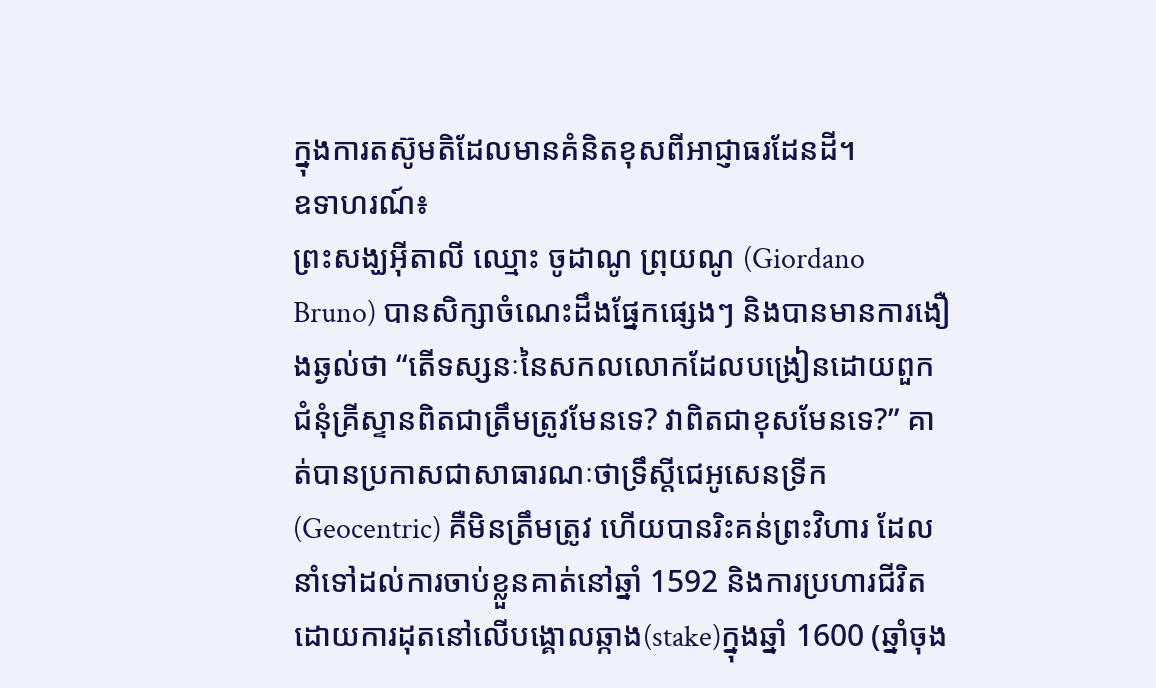ក្នុងការតស៊ូមតិដែលមានគំនិតខុសពីអាជ្ញាធរដែនដី។
ឧទាហរណ៍៖
ព្រះសង្ឃអ៊ីតាលី ឈ្មោះ ចូដាណូ ព្រុយណូ (Giordano Bruno) បានសិក្សាចំណេះដឹងផ្នែកផ្សេងៗ និងបានមានការងឿងឆ្ងល់ថា “តើទស្សនៈនៃសកលលោកដែលបង្រៀនដោយពួកជំនុំគ្រីស្ទានពិតជាត្រឹមត្រូវមែនទេ? វាពិតជាខុសមែនទេ?” គាត់បានប្រកាសជាសាធារណៈថាទ្រឹស្តីជេអូសេនទ្រីក (Geocentric) គឺមិនត្រឹមត្រូវ ហើយបានរិះគន់ព្រះវិហារ ដែលនាំទៅដល់ការចាប់ខ្លួនគាត់នៅឆ្នាំ 1592 និងការប្រហារជីវិតដោយការដុតនៅលើបង្គោលឆ្កាង(stake)ក្នុងឆ្នាំ 1600 (ឆ្នាំចុង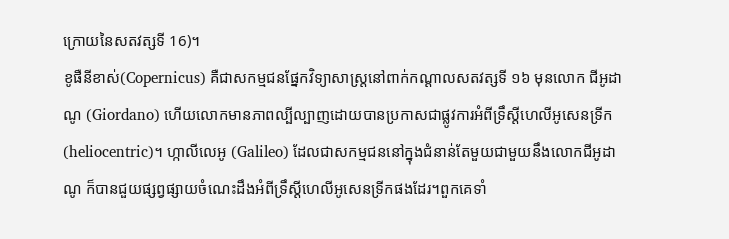ក្រោយនៃសតវត្សទី 16)។
ខូផឺនីខាស់(Copernicus) គឺជាសកម្មជនផ្នែកវិទ្យាសាស្រ្តនៅពាក់កណ្ដាលសតវត្សទី ១៦ មុនលោក ជីអូដាណូ (Giordano) ហើយលោកមានភាពល្បីល្បាញដោយបានប្រកាសជាផ្លូវការអំពីទ្រឹស្ដីហេលីអូសេនទ្រីក (heliocentric)។ ហ្កាលីលេអូ (Galileo) ដែលជាសកម្មជននៅក្នុងជំនាន់តែមួយជាមួយនឹងលោកជីអូដាណូ ក៏បានជួយផ្សព្វផ្សាយចំណេះដឹងអំពីទ្រឹស្ដីហេលីអូសេនទ្រីកផងដែរ។ពួកគេទាំ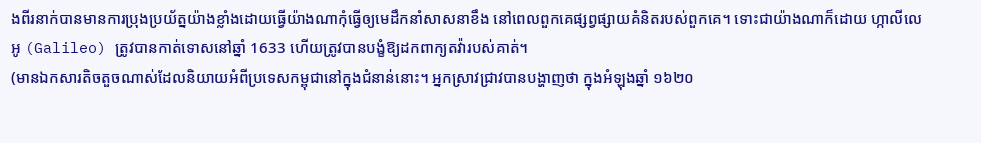ងពីរនាក់បានមានការប្រុងប្រយ័ត្នយ៉ាងខ្លាំងដោយធ្វើយ៉ាងណាកុំធ្វើឲ្យមេដឹកនាំសាសនាខឹង នៅពេលពួកគេផ្សព្វផ្សាយគំនិតរបស់ពួកគេ។ ទោះជាយ៉ាងណាក៏ដោយ ហ្កាលីលេអូ (Galileo) ត្រូវបានកាត់ទោសនៅឆ្នាំ 1633 ហើយត្រូវបានបង្ខំឱ្យដកពាក្យតវ៉ារបស់គាត់។
(មានឯកសារតិចតួចណាស់ដែលនិយាយអំពីប្រទេសកម្ពុជានៅក្នុងជំនាន់នោះ។ អ្នកស្រាវជ្រាវបានបង្ហាញថា ក្នុងអំឡុងឆ្នាំ ១៦២០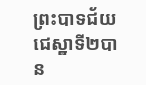ព្រះបាទជ័យជេស្ឋាទី២បាន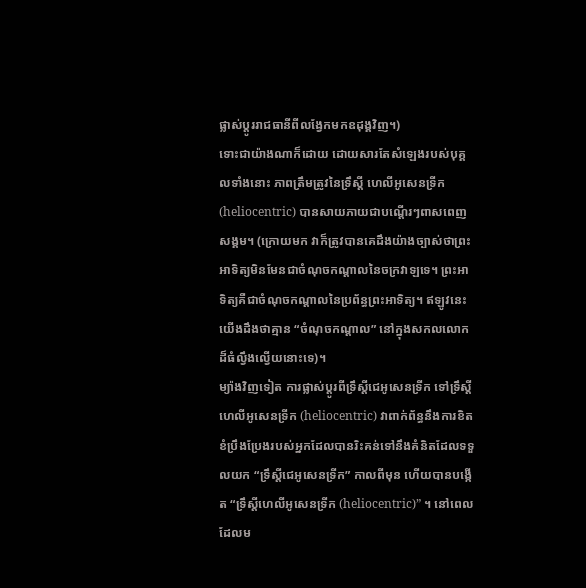ផ្លាស់ប្ដូររាជធានីពីលង្វែកមកឧដុង្គវិញ។)
ទោះជាយ៉ាងណាក៏ដោយ ដោយសារតែសំឡេងរបស់បុគ្គលទាំងនោះ ភាពត្រឹមត្រូវនៃទ្រឹស្ដី ហេលីអូសេនទ្រីក (heliocentric) បានសាយភាយជាបណ្ដើរៗពាសពេញសង្គម។ (ក្រោយមក វាក៏ត្រូវបានគេដឹងយ៉ាងច្បាស់ថាព្រះអាទិត្យមិនមែនជាចំណុចកណ្តាលនៃចក្រវាឡទេ។ ព្រះអាទិត្យគឺជាចំណុចកណ្តាលនៃប្រព័ន្ធព្រះអាទិត្យ។ ឥឡូវនេះយើងដឹងថាគ្មាន “ចំណុចកណ្ដាល” នៅក្នុងសកលលោកដ៏ធំល្វឹងល្វើយនោះទេ)។
ម្យ៉ាងវិញទៀត ការផ្លាស់ប្តូរពីទ្រឹស្ដីជេអូសេនទ្រីក ទៅទ្រឹស្ដី ហេលីអូសេនទ្រីក (heliocentric) វាពាក់ព័ន្ធនឹងការខិតខំប្រឹងប្រែងរបស់អ្នកដែលបានរិះគន់ទៅនឹងគំនិតដែលទទួលយក “ទ្រឹស្តីជេអូសេនទ្រីក” កាលពីមុន ហើយបានបង្កើត “ទ្រឹស្តីហេលីអូសេនទ្រីក (heliocentric)” ។ នៅពេលដែលម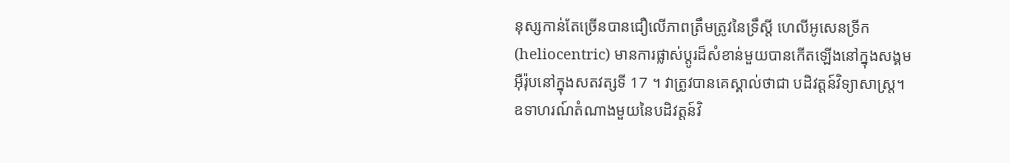នុស្សកាន់តែច្រើនបានជឿលើភាពត្រឹមត្រូវនៃទ្រឹស្តី ហេលីអូសេនទ្រីក (heliocentric) មានការផ្លាស់ប្តូរដ៏សំខាន់មួយបានកើតឡើងនៅក្នុងសង្គមអ៊ឺរ៉ុបនៅក្នុងសតវត្សទី 17 ។ វាត្រូវបានគេស្គាល់ថាជា បដិវត្តន៍វិទ្យាសាស្ត្រ។
ឧទាហរណ៍តំណាងមួយនៃបដិវត្តន៍វិ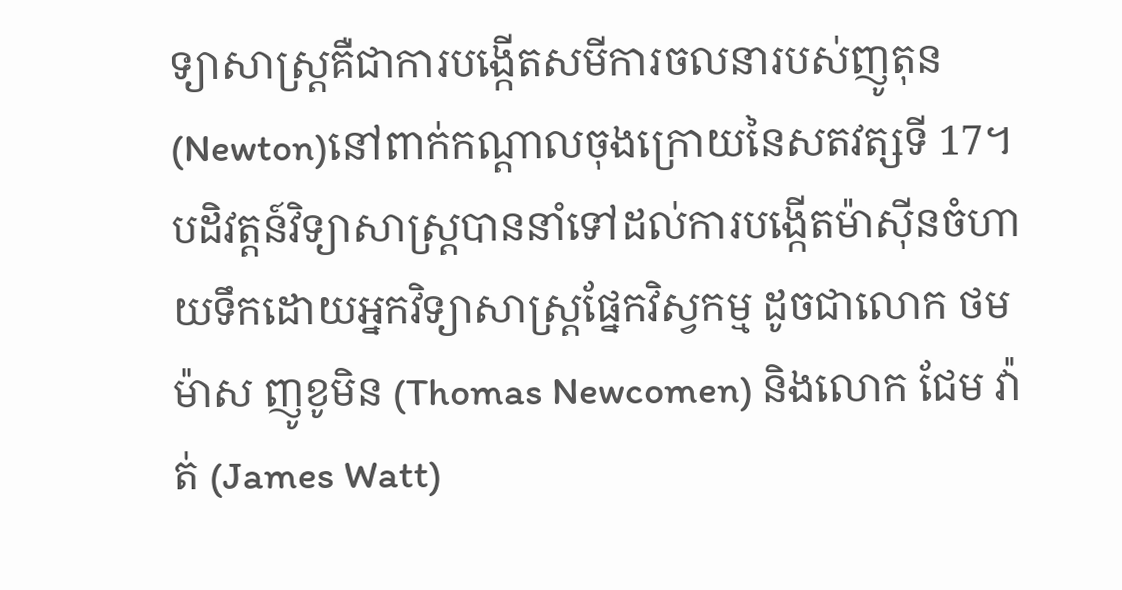ទ្យាសាស្ត្រគឺជាការបង្កើតសមីការចលនារបស់ញូតុន(Newton)នៅពាក់កណ្តាលចុងក្រោយនៃសតវត្សទី 17។ បដិវត្តន៍វិទ្យាសាស្ត្របាននាំទៅដល់ការបង្កើតម៉ាស៊ីនចំហាយទឹកដោយអ្នកវិទ្យាសាស្រ្តផ្នែកវិស្វកម្ម ដូចជាលោក ថមម៉ាស ញូខូមិន (Thomas Newcomen) និងលោក ជែម វ៉ាត់ (James Watt)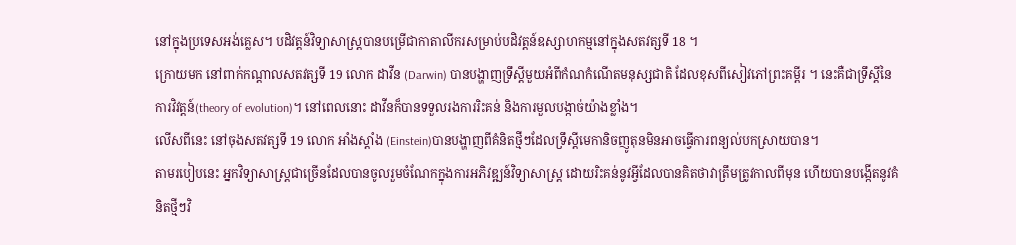នៅក្នុងប្រទេសអង់គ្លេស។ បដិវត្តន៍វិទ្យាសាស្ត្របានបម្រើជាកាតាលីករសម្រាប់បដិវត្តន៍ឧស្សាហកម្មនៅក្នុងសតវត្សទី 18 ។
ក្រោយមក នៅពាក់កណ្តាលសតវត្សទី 19 លោក ដាវីន (Darwin) បានបង្ហាញទ្រឹស្ដីមួយអំពីកំណកំណើតមនុស្សជាតិ ដែលខុសពីសៀវភៅព្រះគម្ពីរ ។ នេះគឺជាទ្រឹស្តីនៃការវិវត្តន៍(theory of evolution)។ នៅពេលនោះ ដាវីនក៏បានទទួលរងការរិះគន់ និងការមួលបង្កាច់យ៉ាងខ្លាំង។
លើសពីនេះ នៅចុងសតវត្សទី 19 លោក អាំងស្ដាំង (Einstein)បានបង្ហាញពីគំនិតថ្មីៗដែលទ្រឹស្ដីមេកានិចញូតុនមិនអាចធ្វើការពន្យល់បកស្រាយបាន។
តាមរបៀបនេះ អ្នកវិទ្យាសាស្ត្រជាច្រើនដែលបានចូលរួមចំណែកក្នុងការអភិវឌ្ឍន៍វិទ្យាសាស្រ្ត ដោយរិះគន់នូវអ្វីដែលបានគិតថាវាត្រឹមត្រូវកាលពីមុន ហើយបានបង្កើតនូវគំនិតថ្មីៗវិ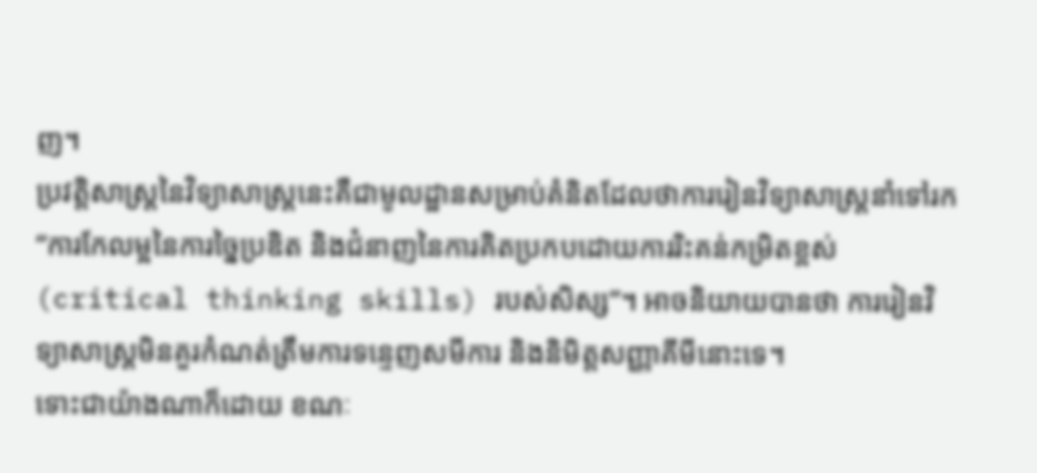ញ។
ប្រវត្តិសាស្រ្តនៃវិទ្យាសាស្ត្រនេះគឺជាមូលដ្ឋានសម្រាប់គំនិតដែលថាការរៀនវិទ្យាសាស្រ្តនាំទៅរក “ការកែលម្អនៃការច្នៃប្រឌិត និងជំនាញនៃការគិតប្រកបដោយការរិះគន់កម្រិតខ្ពស់ (critical thinking skills) របស់សិស្ស”។ អាចនិយាយបានថា ការរៀនវិទ្យាសាស្ត្រមិនគួរកំណត់ត្រឹមការទន្ទេញសមីការ និងនិមិត្តសញ្ញាគីមីនោះទេ។
ទោះជាយ៉ាងណាក៏ដោយ ខណៈ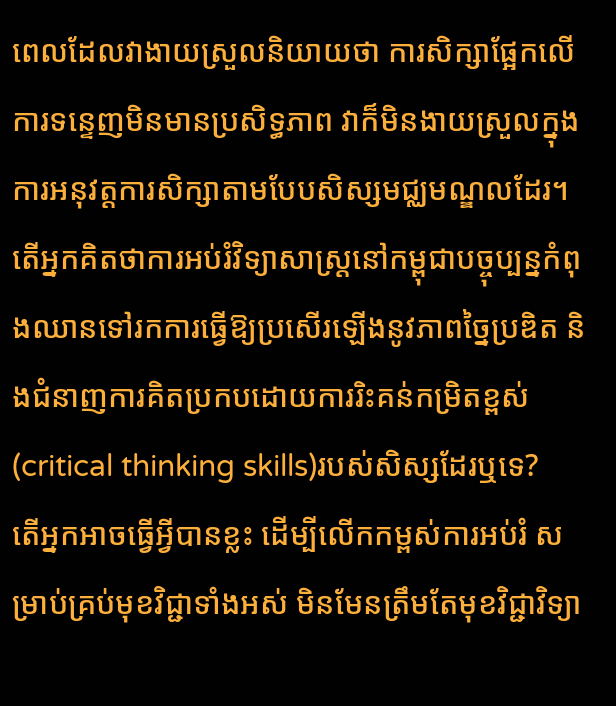ពេលដែលវាងាយស្រួលនិយាយថា ការសិក្សាផ្អែកលើការទន្ទេញមិនមានប្រសិទ្ធភាព វាក៏មិនងាយស្រួលក្នុងការអនុវត្តការសិក្សាតាមបែបសិស្សមជ្ឈមណ្ឌលដែរ។ តើអ្នកគិតថាការអប់រំវិទ្យាសាស្ត្រនៅកម្ពុជាបច្ចុប្បន្នកំពុងឈានទៅរកការធ្វើឱ្យប្រសើរឡើងនូវភាពច្នៃប្រឌិត និងជំនាញការគិតប្រកបដោយការរិះគន់កម្រិតខ្ពស់ (critical thinking skills)របស់សិស្សដែរឬទេ?
តើអ្នកអាចធ្វើអ្វីបានខ្លះ ដើម្បីលើកកម្ពស់ការអប់រំ សម្រាប់គ្រប់មុខវិជ្ជាទាំងអស់ មិនមែនត្រឹមតែមុខវិជ្ជាវិទ្យា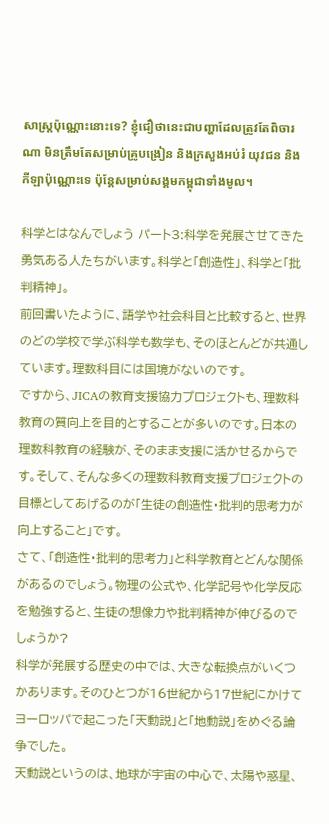សាស្ត្រប៉ុណ្ណោះនោះទេ? ខ្ញុំជឿថានេះជាបញ្ហាដែលត្រូវតែពិចារណា មិនត្រឹមតែសម្រាប់គ្រូបង្រៀន និងក្រសួងអប់រំ យុវជន និងកីឡាប៉ុណ្ណោះទេ ប៉ុន្តែសម្រាប់សង្គមកម្ពុជាទាំងមូល។

科学とはなんでしょう パート3:科学を発展させてきた勇気ある人たちがいます。科学と「創造性」、科学と「批判精神」。
前回書いたように、語学や社会科目と比較すると、世界のどの学校で学ぶ科学も数学も、そのほとんどが共通しています。理数科目には国境がないのです。
ですから、JICAの教育支援協力プロジェクトも、理数科教育の質向上を目的とすることが多いのです。日本の理数科教育の経験が、そのまま支援に活かせるからです。そして、そんな多くの理数科教育支援プロジェクトの目標としてあげるのが「生徒の創造性・批判的思考力が向上すること」です。
さて、「創造性・批判的思考力」と科学教育とどんな関係があるのでしょう。物理の公式や、化学記号や化学反応を勉強すると、生徒の想像力や批判精神が伸びるのでしょうか?
科学が発展する歴史の中では、大きな転換点がいくつかあります。そのひとつが16世紀から17世紀にかけてヨーロッパで起こった「天動説」と「地動説」をめぐる論争でした。
天動説というのは、地球が宇宙の中心で、太陽や惑星、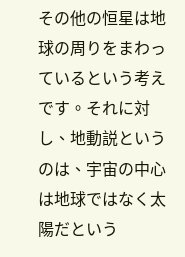その他の恒星は地球の周りをまわっているという考えです。それに対し、地動説というのは、宇宙の中心は地球ではなく太陽だという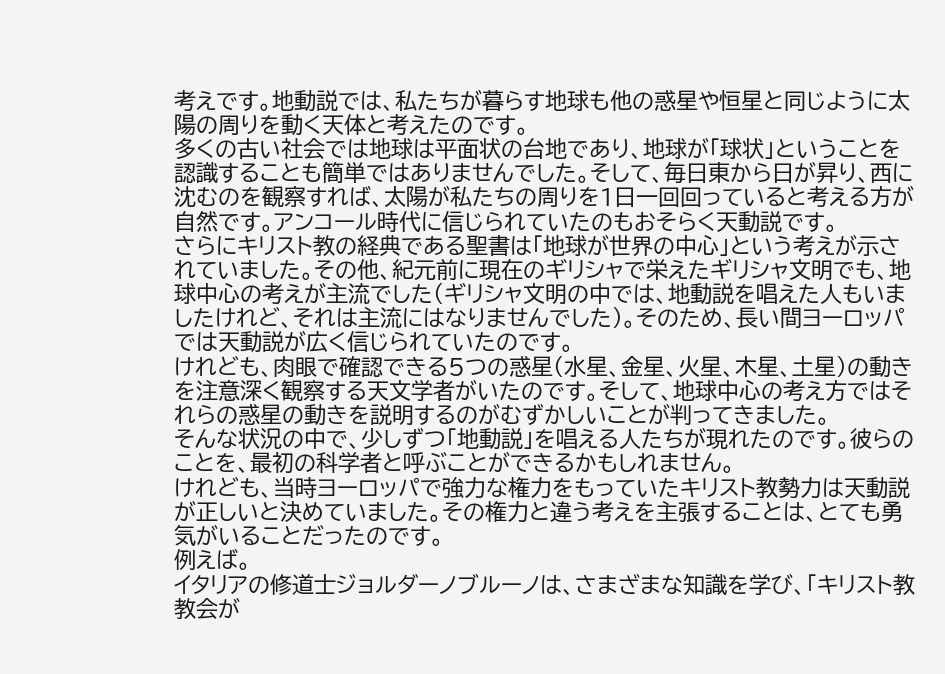考えです。地動説では、私たちが暮らす地球も他の惑星や恒星と同じように太陽の周りを動く天体と考えたのです。
多くの古い社会では地球は平面状の台地であり、地球が「球状」ということを認識することも簡単ではありませんでした。そして、毎日東から日が昇り、西に沈むのを観察すれば、太陽が私たちの周りを1日一回回っていると考える方が自然です。アンコール時代に信じられていたのもおそらく天動説です。
さらにキリスト教の経典である聖書は「地球が世界の中心」という考えが示されていました。その他、紀元前に現在のギリシャで栄えたギリシャ文明でも、地球中心の考えが主流でした(ギリシャ文明の中では、地動説を唱えた人もいましたけれど、それは主流にはなりませんでした)。そのため、長い間ヨーロッパでは天動説が広く信じられていたのです。
けれども、肉眼で確認できる5つの惑星(水星、金星、火星、木星、土星)の動きを注意深く観察する天文学者がいたのです。そして、地球中心の考え方ではそれらの惑星の動きを説明するのがむずかしいことが判ってきました。
そんな状況の中で、少しずつ「地動説」を唱える人たちが現れたのです。彼らのことを、最初の科学者と呼ぶことができるかもしれません。
けれども、当時ヨーロッパで強力な権力をもっていたキリスト教勢力は天動説が正しいと決めていました。その権力と違う考えを主張することは、とても勇気がいることだったのです。
例えば。
イタリアの修道士ジョルダーノブルーノは、さまざまな知識を学び、「キリスト教教会が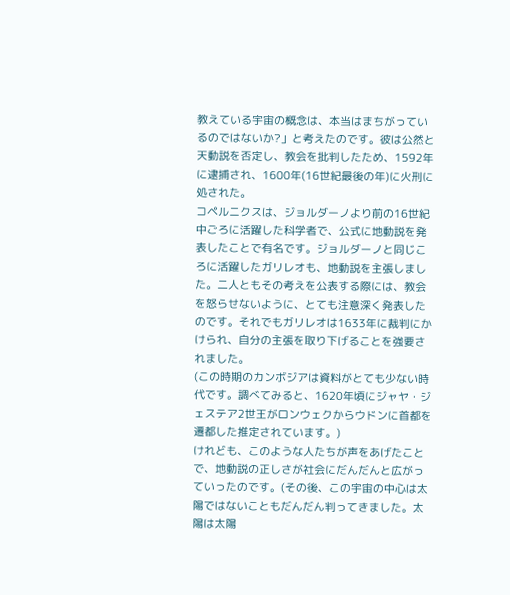教えている宇宙の概念は、本当はまちがっているのではないか?」と考えたのです。彼は公然と天動説を否定し、教会を批判したため、1592年に逮捕され、1600年(16世紀最後の年)に火刑に処された。
コペルニクスは、ジョルダーノより前の16世紀中ごろに活躍した科学者で、公式に地動説を発表したことで有名です。ジョルダーノと同じころに活躍したガリレオも、地動説を主張しました。二人ともその考えを公表する際には、教会を怒らせないように、とても注意深く発表したのです。それでもガリレオは1633年に裁判にかけられ、自分の主張を取り下げることを強要されました。
(この時期のカンボジアは資料がとても少ない時代です。調べてみると、1620年頃にジャヤ・ジェステア2世王がロンウェクからウドンに首都を遷都した推定されています。)
けれども、このような人たちが声をあげたことで、地動説の正しさが社会にだんだんと広がっていったのです。(その後、この宇宙の中心は太陽ではないこともだんだん判ってきました。太陽は太陽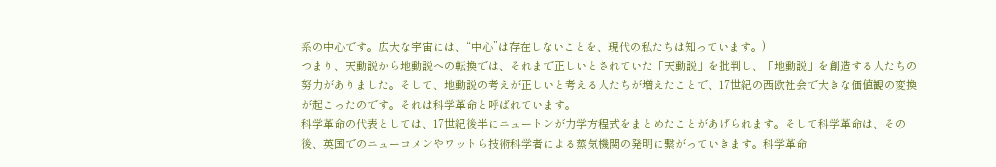系の中心です。広大な宇宙には、“中心”は存在しないことを、現代の私たちは知っています。)
つまり、天動説から地動説への転換では、それまで正しいとされていた「天動説」を批判し、「地動説」を創造する人たちの努力がありました。そして、地動説の考えが正しいと考える人たちが増えたことで、17世紀の西欧社会で大きな価値観の変換が起こったのです。それは科学革命と呼ばれています。
科学革命の代表としては、17世紀後半にニュートンが力学方程式をまとめたことがあげられます。そして科学革命は、その後、英国でのニューコメンやワットら技術科学者による蒸気機関の発明に繋がっていきます。科学革命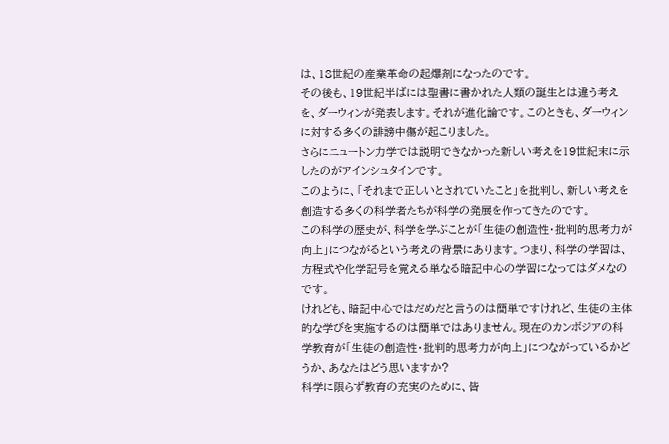は、18世紀の産業革命の起爆剤になったのです。
その後も、19世紀半ばには聖書に書かれた人類の誕生とは違う考えを、ダーウィンが発表します。それが進化論です。このときも、ダーウィンに対する多くの誹謗中傷が起こりました。
さらにニュートン力学では説明できなかった新しい考えを19世紀末に示したのがアインシュタインです。
このように、「それまで正しいとされていたこと」を批判し、新しい考えを創造する多くの科学者たちが科学の発展を作ってきたのです。
この科学の歴史が、科学を学ぶことが「生徒の創造性・批判的思考力が向上」につながるという考えの背景にあります。つまり、科学の学習は、方程式や化学記号を覚える単なる暗記中心の学習になってはダメなのです。
けれども、暗記中心ではだめだと言うのは簡単ですけれど、生徒の主体的な学びを実施するのは簡単ではありません。現在のカンボジアの科学教育が「生徒の創造性・批判的思考力が向上」につながっているかどうか、あなたはどう思いますか?
科学に限らず教育の充実のために、皆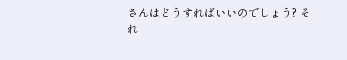さんはどうすればいいのでしょう? それ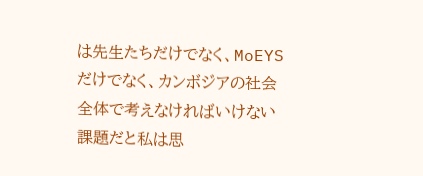は先生たちだけでなく、MoEYSだけでなく、カンボジアの社会全体で考えなければいけない課題だと私は思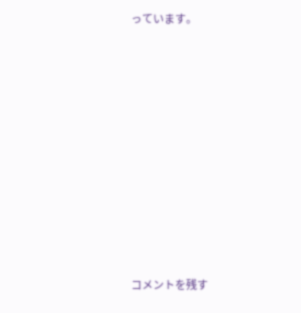っています。












コメントを残す